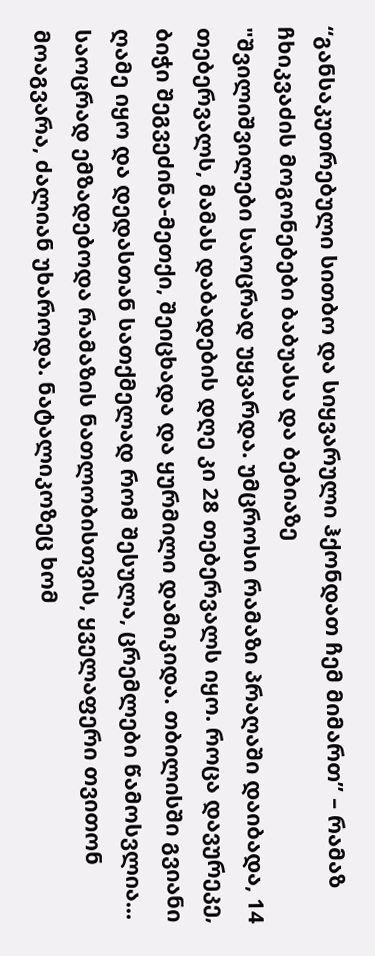“განსაკუთრებული სითბო და სიყვარული ჰქონდათ ჩემ მიმართ” – რამაზ ჩხიკვაძის მოგონებები ბაბუასა და ბებიაზე
"შვილიშვილები საოცრად უყვარდა. უმცროსი რამაზი პრაღაში დაიბადა, 14 თებერვალს, მამას დაბადების დღე კი 28 თებერვალს იყო. როცა დავურეკე, ბიჭი შეგვეძინა-მეთქი, შეიცხადა და ყურმილი დამიკიდა. თბილისში გვიანი ღამე იყო და დედასთან სათქმელად რომ შესულა, ცრემლები წამოსვლია... საოცრად ემზადებოდა რამაზის ნათლობისთვის, ყველაფერი თვითონ მოაგვარა, ძალიან უხაროდა. ნატალიკოზეც ხომ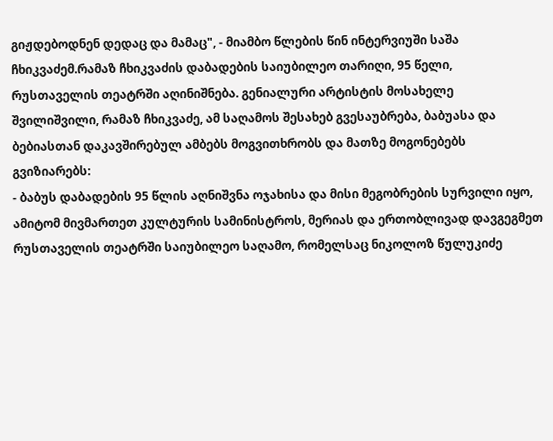გიჟდებოდნენ დედაც და მამაც", - მიამბო წლების წინ ინტერვიუში საშა ჩხიკვაძემ.რამაზ ჩხიკვაძის დაბადების საიუბილეო თარიღი, 95 წელი, რუსთაველის თეატრში აღინიშნება. გენიალური არტისტის მოსახელე შვილიშვილი, რამაზ ჩხიკვაძე, ამ საღამოს შესახებ გვესაუბრება, ბაბუასა და ბებიასთან დაკავშირებულ ამბებს მოგვითხრობს და მათზე მოგონებებს გვიზიარებს:
- ბაბუს დაბადების 95 წლის აღნიშვნა ოჯახისა და მისი მეგობრების სურვილი იყო, ამიტომ მივმართეთ კულტურის სამინისტროს, მერიას და ერთობლივად დავგეგმეთ რუსთაველის თეატრში საიუბილეო საღამო, რომელსაც ნიკოლოზ წულუკიძე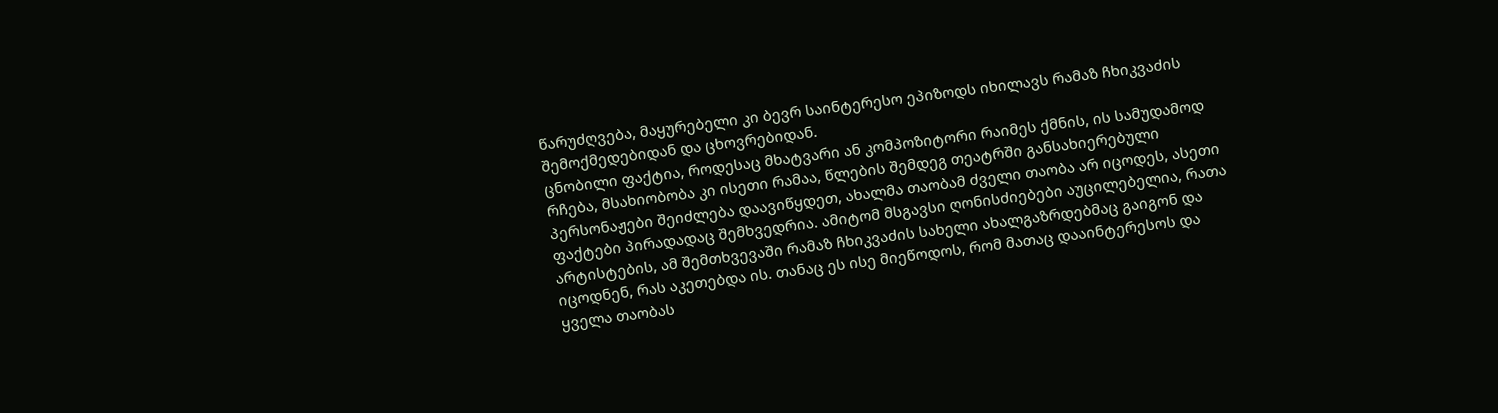წარუძღვება, მაყურებელი კი ბევრ საინტერესო ეპიზოდს იხილავს რამაზ ჩხიკვაძის შემოქმედებიდან და ცხოვრებიდან.
ცნობილი ფაქტია, როდესაც მხატვარი ან კომპოზიტორი რაიმეს ქმნის, ის სამუდამოდ რჩება, მსახიობობა კი ისეთი რამაა, წლების შემდეგ თეატრში განსახიერებული პერსონაჟები შეიძლება დაავიწყდეთ, ახალმა თაობამ ძველი თაობა არ იცოდეს, ასეთი ფაქტები პირადადაც შემხვედრია. ამიტომ მსგავსი ღონისძიებები აუცილებელია, რათა არტისტების, ამ შემთხვევაში რამაზ ჩხიკვაძის სახელი ახალგაზრდებმაც გაიგონ და იცოდნენ, რას აკეთებდა ის. თანაც ეს ისე მიეწოდოს, რომ მათაც დააინტერესოს და ყველა თაობას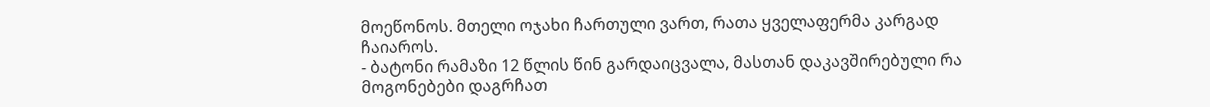მოეწონოს. მთელი ოჯახი ჩართული ვართ, რათა ყველაფერმა კარგად ჩაიაროს.
- ბატონი რამაზი 12 წლის წინ გარდაიცვალა, მასთან დაკავშირებული რა მოგონებები დაგრჩათ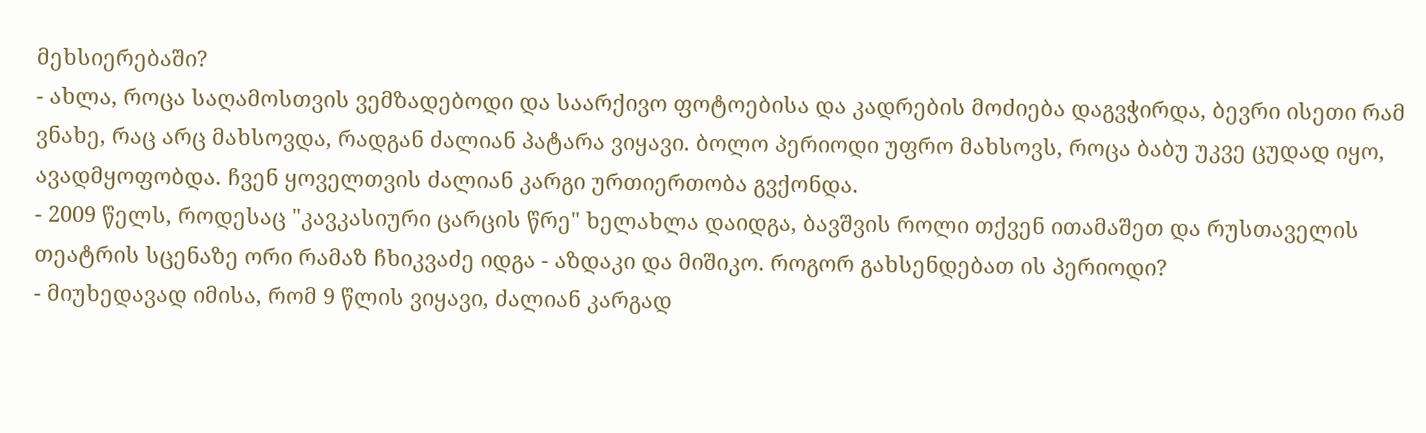მეხსიერებაში?
- ახლა, როცა საღამოსთვის ვემზადებოდი და საარქივო ფოტოებისა და კადრების მოძიება დაგვჭირდა, ბევრი ისეთი რამ ვნახე, რაც არც მახსოვდა, რადგან ძალიან პატარა ვიყავი. ბოლო პერიოდი უფრო მახსოვს, როცა ბაბუ უკვე ცუდად იყო, ავადმყოფობდა. ჩვენ ყოველთვის ძალიან კარგი ურთიერთობა გვქონდა.
- 2009 წელს, როდესაც "კავკასიური ცარცის წრე" ხელახლა დაიდგა, ბავშვის როლი თქვენ ითამაშეთ და რუსთაველის თეატრის სცენაზე ორი რამაზ ჩხიკვაძე იდგა - აზდაკი და მიშიკო. როგორ გახსენდებათ ის პერიოდი?
- მიუხედავად იმისა, რომ 9 წლის ვიყავი, ძალიან კარგად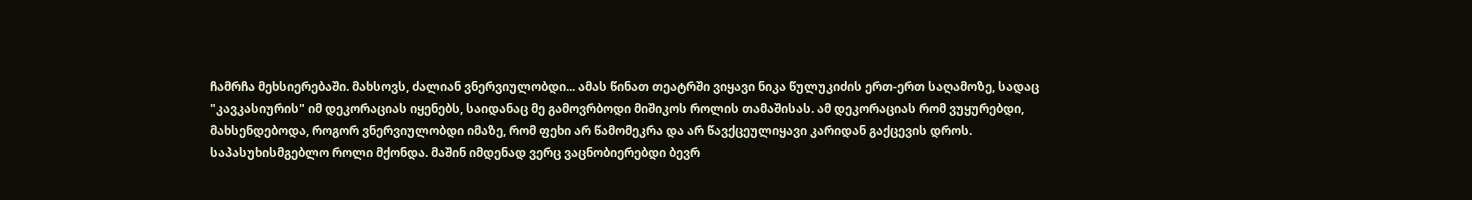ჩამრჩა მეხსიერებაში. მახსოვს, ძალიან ვნერვიულობდი... ამას წინათ თეატრში ვიყავი ნიკა წულუკიძის ერთ-ერთ საღამოზე, სადაც "კავკასიურის" იმ დეკორაციას იყენებს, საიდანაც მე გამოვრბოდი მიშიკოს როლის თამაშისას. ამ დეკორაციას რომ ვუყურებდი, მახსენდებოდა, როგორ ვნერვიულობდი იმაზე, რომ ფეხი არ წამომეკრა და არ წავქცეულიყავი კარიდან გაქცევის დროს.
საპასუხისმგებლო როლი მქონდა. მაშინ იმდენად ვერც ვაცნობიერებდი ბევრ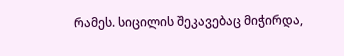რამეს. სიცილის შეკავებაც მიჭირდა,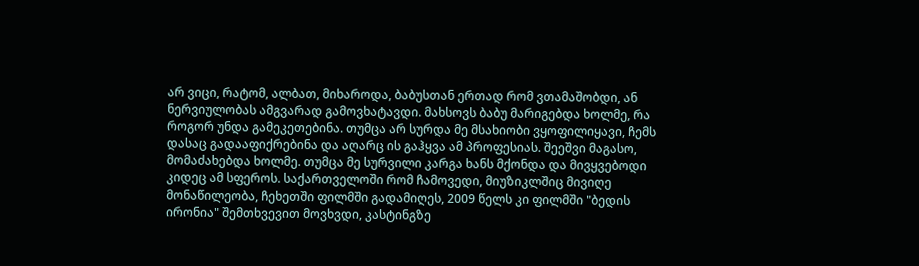არ ვიცი, რატომ, ალბათ, მიხაროდა, ბაბუსთან ერთად რომ ვთამაშობდი, ან ნერვიულობას ამგვარად გამოვხატავდი. მახსოვს ბაბუ მარიგებდა ხოლმე, რა როგორ უნდა გამეკეთებინა. თუმცა არ სურდა მე მსახიობი ვყოფილიყავი, ჩემს დასაც გადააფიქრებინა და აღარც ის გაჰყვა ამ პროფესიას. შეეშვი მაგასო, მომაძახებდა ხოლმე. თუმცა მე სურვილი კარგა ხანს მქონდა და მივყვებოდი კიდეც ამ სფეროს. საქართველოში რომ ჩამოვედი, მიუზიკლშიც მივიღე მონაწილეობა, ჩეხეთში ფილმში გადამიღეს, 2009 წელს კი ფილმში "ბედის ირონია" შემთხვევით მოვხვდი, კასტინგზე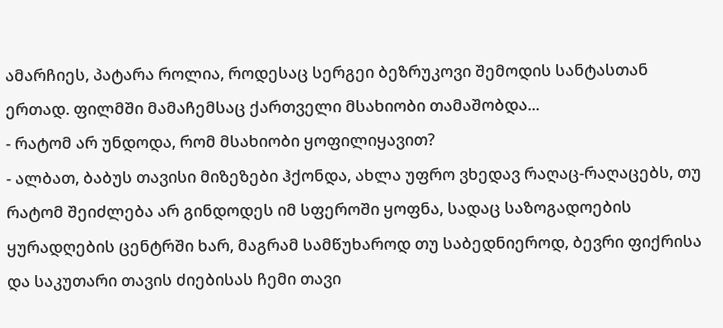ამარჩიეს, პატარა როლია, როდესაც სერგეი ბეზრუკოვი შემოდის სანტასთან ერთად. ფილმში მამაჩემსაც ქართველი მსახიობი თამაშობდა...
- რატომ არ უნდოდა, რომ მსახიობი ყოფილიყავით?
- ალბათ, ბაბუს თავისი მიზეზები ჰქონდა, ახლა უფრო ვხედავ რაღაც-რაღაცებს, თუ რატომ შეიძლება არ გინდოდეს იმ სფეროში ყოფნა, სადაც საზოგადოების ყურადღების ცენტრში ხარ, მაგრამ სამწუხაროდ თუ საბედნიეროდ, ბევრი ფიქრისა და საკუთარი თავის ძიებისას ჩემი თავი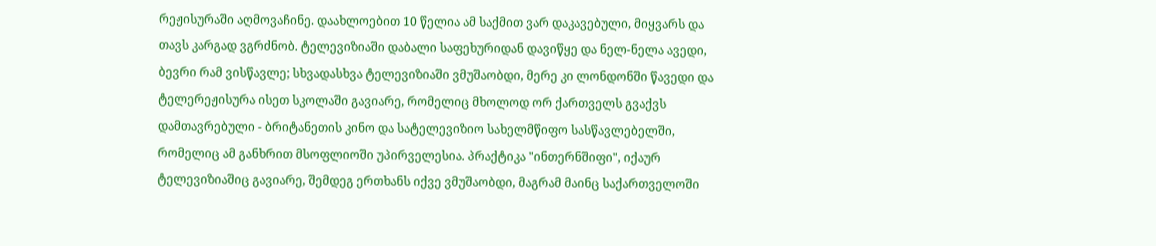რეჟისურაში აღმოვაჩინე. დაახლოებით 10 წელია ამ საქმით ვარ დაკავებული, მიყვარს და თავს კარგად ვგრძნობ. ტელევიზიაში დაბალი საფეხურიდან დავიწყე და ნელ-ნელა ავედი, ბევრი რამ ვისწავლე; სხვადასხვა ტელევიზიაში ვმუშაობდი, მერე კი ლონდონში წავედი და ტელერეჟისურა ისეთ სკოლაში გავიარე, რომელიც მხოლოდ ორ ქართველს გვაქვს დამთავრებული - ბრიტანეთის კინო და სატელევიზიო სახელმწიფო სასწავლებელში, რომელიც ამ განხრით მსოფლიოში უპირველესია. პრაქტიკა "ინთერნშიფი", იქაურ ტელევიზიაშიც გავიარე, შემდეგ ერთხანს იქვე ვმუშაობდი, მაგრამ მაინც საქართველოში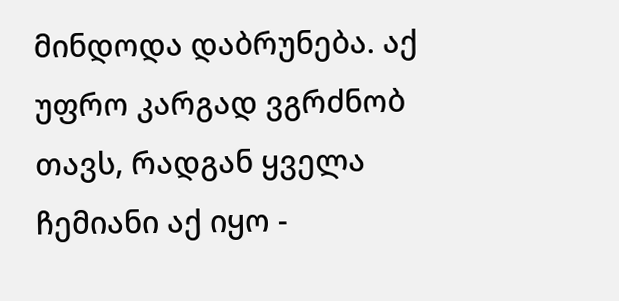მინდოდა დაბრუნება. აქ უფრო კარგად ვგრძნობ თავს, რადგან ყველა ჩემიანი აქ იყო -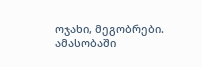ოჯახი, მეგობრები. ამასობაში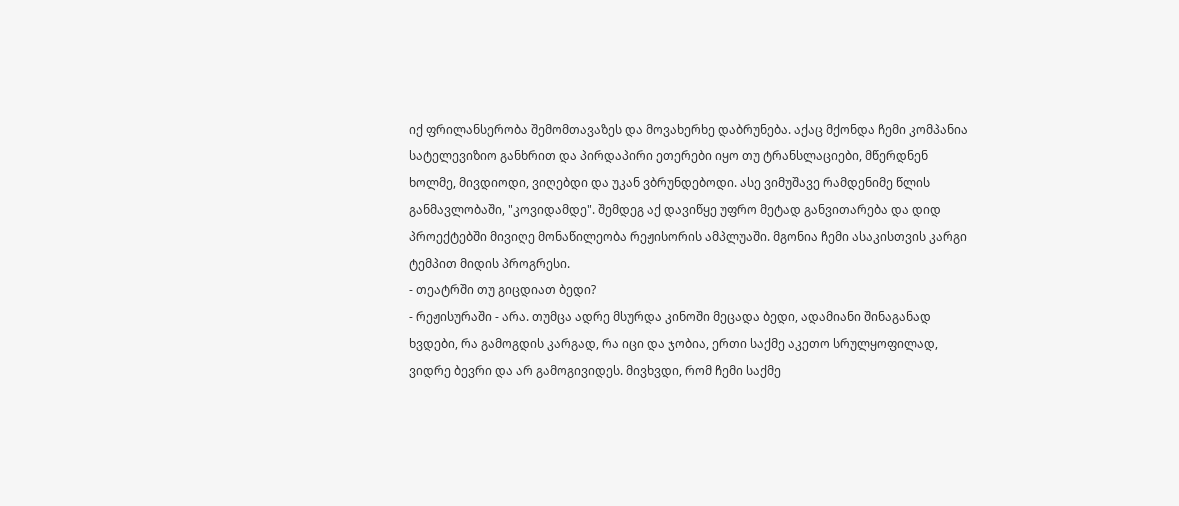იქ ფრილანსერობა შემომთავაზეს და მოვახერხე დაბრუნება. აქაც მქონდა ჩემი კომპანია სატელევიზიო განხრით და პირდაპირი ეთერები იყო თუ ტრანსლაციები, მწერდნენ ხოლმე, მივდიოდი, ვიღებდი და უკან ვბრუნდებოდი. ასე ვიმუშავე რამდენიმე წლის განმავლობაში, "კოვიდამდე". შემდეგ აქ დავიწყე უფრო მეტად განვითარება და დიდ პროექტებში მივიღე მონაწილეობა რეჟისორის ამპლუაში. მგონია ჩემი ასაკისთვის კარგი ტემპით მიდის პროგრესი.
- თეატრში თუ გიცდიათ ბედი?
- რეჟისურაში - არა. თუმცა ადრე მსურდა კინოში მეცადა ბედი, ადამიანი შინაგანად ხვდები, რა გამოგდის კარგად, რა იცი და ჯობია, ერთი საქმე აკეთო სრულყოფილად, ვიდრე ბევრი და არ გამოგივიდეს. მივხვდი, რომ ჩემი საქმე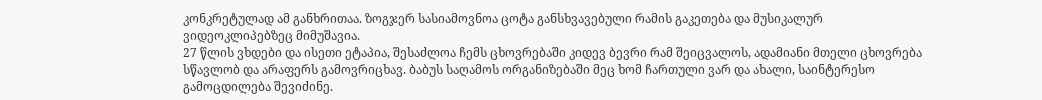კონკრეტულად ამ განხრითაა. ზოგჯერ სასიამოვნოა ცოტა განსხვავებული რამის გაკეთება და მუსიკალურ ვიდეოკლიპებზეც მიმუშავია.
27 წლის ვხდები და ისეთი ეტაპია, შესაძლოა ჩემს ცხოვრებაში კიდევ ბევრი რამ შეიცვალოს, ადამიანი მთელი ცხოვრება სწავლობ და არაფერს გამოვრიცხავ. ბაბუს საღამოს ორგანიზებაში მეც ხომ ჩართული ვარ და ახალი, საინტერესო გამოცდილება შევიძინე.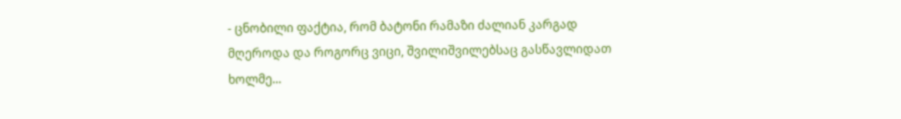- ცნობილი ფაქტია, რომ ბატონი რამაზი ძალიან კარგად მღეროდა და როგორც ვიცი, შვილიშვილებსაც გასწავლიდათ ხოლმე...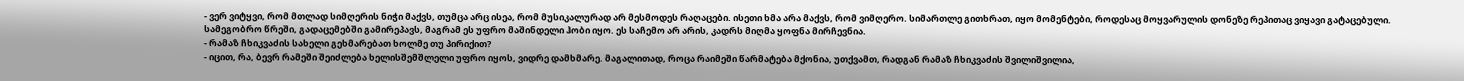- ვერ ვიტყვი, რომ მთლად სიმღერის ნიჭი მაქვს, თუმცა არც ისეა, რომ მუსიკალურად არ მესმოდეს რაღაცები. ისეთი ხმა არა მაქვს, რომ ვიმღერო. სიმართლე გითხრათ, იყო მომენტები, როდესაც მოყვარულის დონეზე რეპითაც ვიყავი გატაცებული. სამეგობრო წრეში, გადაცემებში გამირეპავს, მაგრამ ეს უფრო მაშინდელი ჰობი იყო. ეს საჩემო არ არის, კადრს მიღმა ყოფნა მირჩევნია.
- რამაზ ჩხიკვაძის სახელი გეხმარებათ ხოლმე თუ პირიქით?
- იცით, რა, ბევრ რამეში შეიძლება ხელისშემშლელი უფრო იყოს, ვიდრე დამხმარე. მაგალითად, როცა რაიმეში წარმატება მქონია, უთქვამთ, რადგან რამაზ ჩხიკვაძის შვილიშვილია,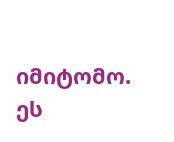იმიტომო. ეს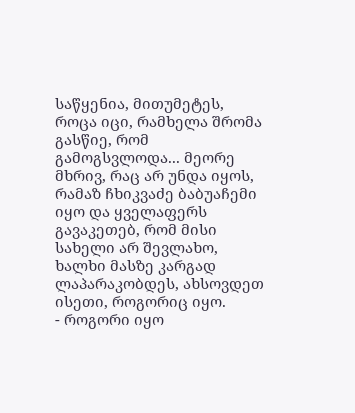საწყენია, მითუმეტეს, როცა იცი, რამხელა შრომა გასწიე, რომ გამოგსვლოდა... მეორე მხრივ, რაც არ უნდა იყოს, რამაზ ჩხიკვაძე ბაბუაჩემი იყო და ყველაფერს გავაკეთებ, რომ მისი სახელი არ შევლახო, ხალხი მასზე კარგად ლაპარაკობდეს, ახსოვდეთ ისეთი, როგორიც იყო.
- როგორი იყო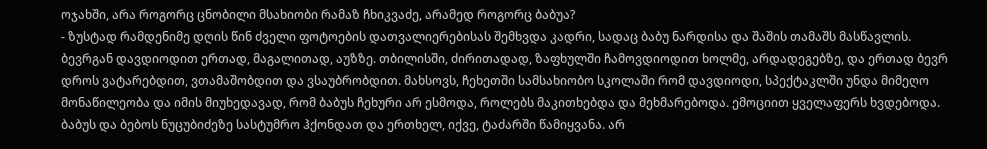ოჯახში, არა როგორც ცნობილი მსახიობი რამაზ ჩხიკვაძე, არამედ როგორც ბაბუა?
- ზუსტად რამდენიმე დღის წინ ძველი ფოტოების დათვალიერებისას შემხვდა კადრი, სადაც ბაბუ ნარდისა და შაშის თამაშს მასწავლის. ბევრგან დავდიოდით ერთად, მაგალითად, აუზზე. თბილისში, ძირითადად, ზაფხულში ჩამოვდიოდით ხოლმე, არდადეგებზე, და ერთად ბევრ დროს ვატარებდით, ვთამაშობდით და ვსაუბრობდით. მახსოვს, ჩეხეთში სამსახიობო სკოლაში რომ დავდიოდი, სპექტაკლში უნდა მიმეღო მონაწილეობა და იმის მიუხედავად, რომ ბაბუს ჩეხური არ ესმოდა, როლებს მაკითხებდა და მეხმარებოდა. ემოციით ყველაფერს ხვდებოდა.
ბაბუს და ბებოს ნუცუბიძეზე სასტუმრო ჰქონდათ და ერთხელ, იქვე, ტაძარში წამიყვანა. არ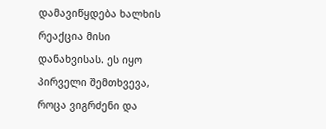დამავიწყდება ხალხის რეაქცია მისი დანახვისას. ეს იყო პირველი შემთხვევა, როცა ვიგრძენი და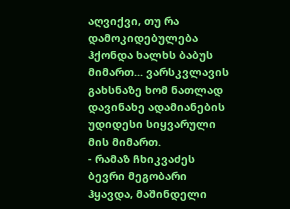აღვიქვი, თუ რა დამოკიდებულება ჰქონდა ხალხს ბაბუს მიმართ... ვარსკვლავის გახსნაზე ხომ ნათლად დავინახე ადამიანების უდიდესი სიყვარული მის მიმართ.
- რამაზ ჩხიკვაძეს ბევრი მეგობარი ჰყავდა, მაშინდელი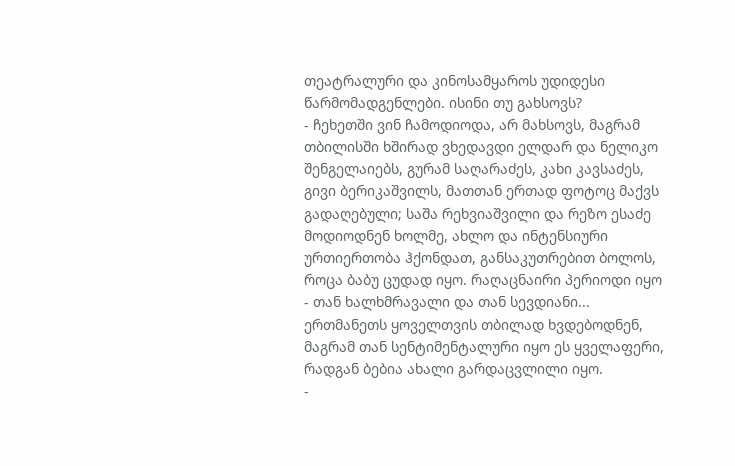თეატრალური და კინოსამყაროს უდიდესი წარმომადგენლები. ისინი თუ გახსოვს?
- ჩეხეთში ვინ ჩამოდიოდა, არ მახსოვს, მაგრამ თბილისში ხშირად ვხედავდი ელდარ და ნელიკო შენგელაიებს, გურამ საღარაძეს, კახი კავსაძეს, გივი ბერიკაშვილს, მათთან ერთად ფოტოც მაქვს გადაღებული; საშა რეხვიაშვილი და რეზო ესაძე მოდიოდნენ ხოლმე, ახლო და ინტენსიური ურთიერთობა ჰქონდათ, განსაკუთრებით ბოლოს, როცა ბაბუ ცუდად იყო. რაღაცნაირი პერიოდი იყო - თან ხალხმრავალი და თან სევდიანი... ერთმანეთს ყოველთვის თბილად ხვდებოდნენ, მაგრამ თან სენტიმენტალური იყო ეს ყველაფერი, რადგან ბებია ახალი გარდაცვლილი იყო.
-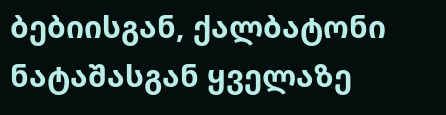ბებიისგან, ქალბატონი ნატაშასგან ყველაზე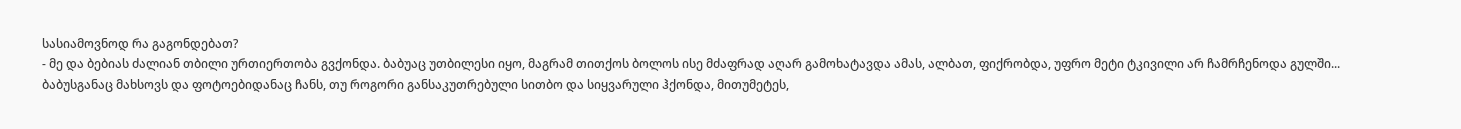სასიამოვნოდ რა გაგონდებათ?
- მე და ბებიას ძალიან თბილი ურთიერთობა გვქონდა. ბაბუაც უთბილესი იყო, მაგრამ თითქოს ბოლოს ისე მძაფრად აღარ გამოხატავდა ამას, ალბათ, ფიქრობდა, უფრო მეტი ტკივილი არ ჩამრჩენოდა გულში... ბაბუსგანაც მახსოვს და ფოტოებიდანაც ჩანს, თუ როგორი განსაკუთრებული სითბო და სიყვარული ჰქონდა, მითუმეტეს,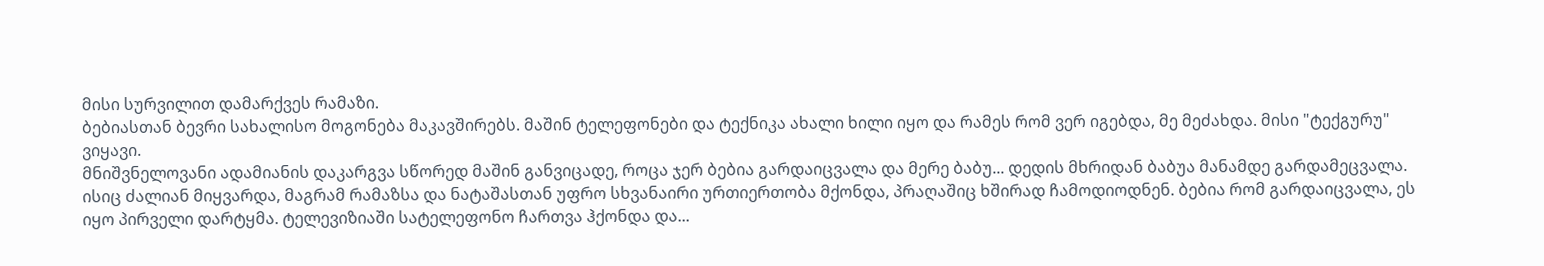მისი სურვილით დამარქვეს რამაზი.
ბებიასთან ბევრი სახალისო მოგონება მაკავშირებს. მაშინ ტელეფონები და ტექნიკა ახალი ხილი იყო და რამეს რომ ვერ იგებდა, მე მეძახდა. მისი "ტექგურუ" ვიყავი.
მნიშვნელოვანი ადამიანის დაკარგვა სწორედ მაშინ განვიცადე, როცა ჯერ ბებია გარდაიცვალა და მერე ბაბუ... დედის მხრიდან ბაბუა მანამდე გარდამეცვალა. ისიც ძალიან მიყვარდა, მაგრამ რამაზსა და ნატაშასთან უფრო სხვანაირი ურთიერთობა მქონდა, პრაღაშიც ხშირად ჩამოდიოდნენ. ბებია რომ გარდაიცვალა, ეს იყო პირველი დარტყმა. ტელევიზიაში სატელეფონო ჩართვა ჰქონდა და...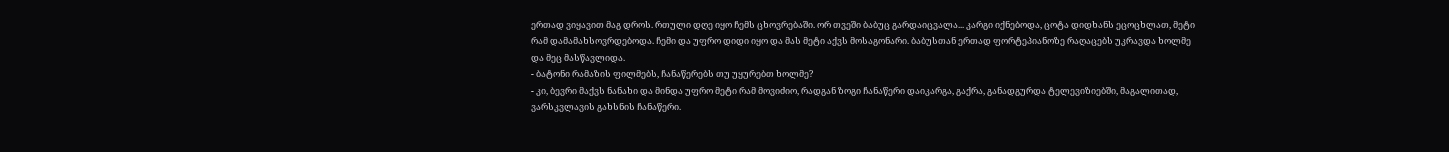ერთად ვიყავით მაგ დროს. რთული დღე იყო ჩემს ცხოვრებაში. ორ თვეში ბაბუც გარდაიცვალა... კარგი იქნებოდა, ცოტა დიდხანს ეცოცხლათ, მეტი რამ დამამახსოვრდებოდა. ჩემი და უფრო დიდი იყო და მას მეტი აქვს მოსაგონარი. ბაბუსთან ერთად ფორტეპიანოზე რაღაცებს უკრავდა ხოლმე და მეც მასწავლიდა.
- ბატონი რამაზის ფილმებს, ჩანაწერებს თუ უყურებთ ხოლმე?
- კი, ბევრი მაქვს ნანახი და მინდა უფრო მეტი რამ მოვიძიო, რადგან ზოგი ჩანაწერი დაიკარგა, გაქრა, განადგურდა ტელევიზიებში, მაგალითად, ვარსკვლავის გახსნის ჩანაწერი.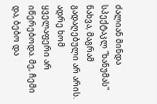ძალიან მინდა სპექტაკლ "ხანუმას" ნახვა, მაგრამ გადაღებული არ არის. ადრე ხომ ყველაფერი არ იწერებოდა. მე, ჩემი და, ბებო და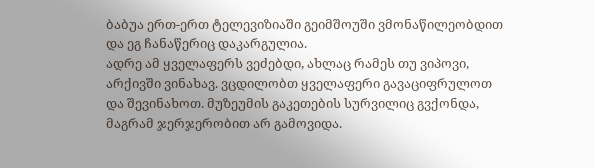ბაბუა ერთ-ერთ ტელევიზიაში გეიმშოუში ვმონაწილეობდით და ეგ ჩანაწერიც დაკარგულია.
ადრე ამ ყველაფერს ვეძებდი, ახლაც რამეს თუ ვიპოვი, არქივში ვინახავ. ვცდილობთ ყველაფერი გავაციფრულოთ და შევინახოთ. მუზეუმის გაკეთების სურვილიც გვქონდა, მაგრამ ჯერჯერობით არ გამოვიდა.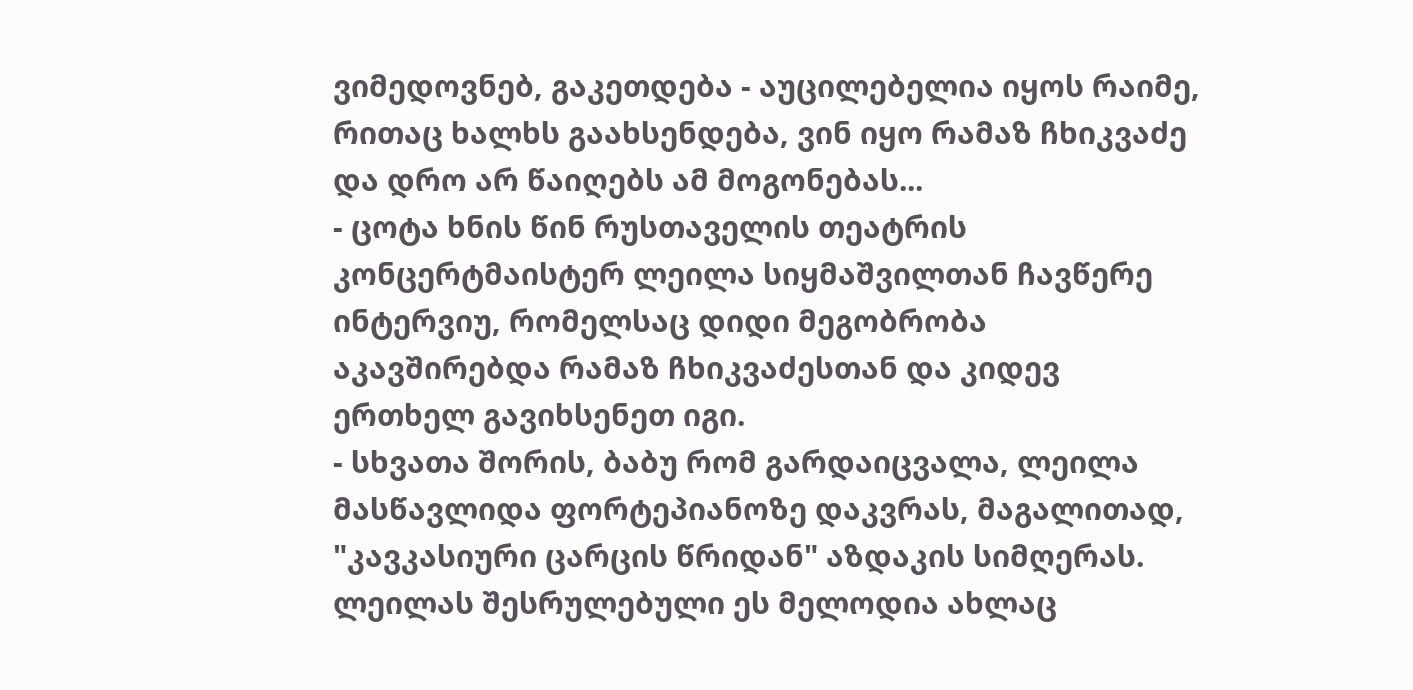ვიმედოვნებ, გაკეთდება - აუცილებელია იყოს რაიმე, რითაც ხალხს გაახსენდება, ვინ იყო რამაზ ჩხიკვაძე და დრო არ წაიღებს ამ მოგონებას...
- ცოტა ხნის წინ რუსთაველის თეატრის კონცერტმაისტერ ლეილა სიყმაშვილთან ჩავწერე ინტერვიუ, რომელსაც დიდი მეგობრობა აკავშირებდა რამაზ ჩხიკვაძესთან და კიდევ ერთხელ გავიხსენეთ იგი.
- სხვათა შორის, ბაბუ რომ გარდაიცვალა, ლეილა მასწავლიდა ფორტეპიანოზე დაკვრას, მაგალითად, "კავკასიური ცარცის წრიდან" აზდაკის სიმღერას. ლეილას შესრულებული ეს მელოდია ახლაც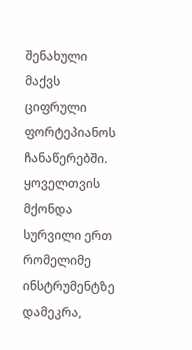შენახული მაქვს ციფრული ფორტეპიანოს ჩანაწერებში. ყოველთვის მქონდა სურვილი ერთ რომელიმე ინსტრუმენტზე დამეკრა,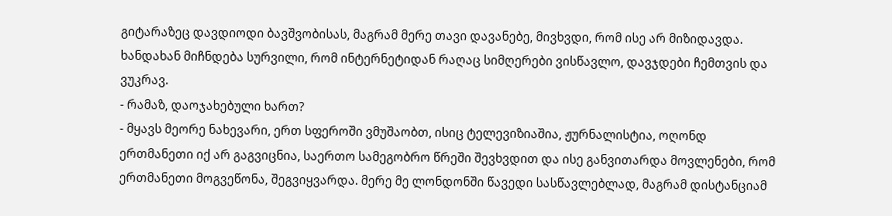გიტარაზეც დავდიოდი ბავშვობისას, მაგრამ მერე თავი დავანებე, მივხვდი, რომ ისე არ მიზიდავდა. ხანდახან მიჩნდება სურვილი, რომ ინტერნეტიდან რაღაც სიმღერები ვისწავლო, დავჯდები ჩემთვის და ვუკრავ.
- რამაზ, დაოჯახებული ხართ?
- მყავს მეორე ნახევარი, ერთ სფეროში ვმუშაობთ, ისიც ტელევიზიაშია, ჟურნალისტია, ოღონდ ერთმანეთი იქ არ გაგვიცნია, საერთო სამეგობრო წრეში შევხვდით და ისე განვითარდა მოვლენები, რომ ერთმანეთი მოგვეწონა, შეგვიყვარდა. მერე მე ლონდონში წავედი სასწავლებლად, მაგრამ დისტანციამ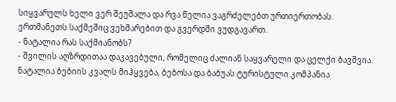სიყვარულს ხელი ვერ შეუშალა და რვა წელია ვაგრძელებთ ურთიერთობას. ერთმანეთს საქმეშიც ვეხმარებით და გვერდში ვუდგავართ.
- ნატალია რას საქმიანობს?
- შვილის აღზრდითაა დაკავებული, რომელიც ძალიან საყვარელი და ცელქი ბავშვია. ნატალია ბებიის კვალს მიჰყვება, ბებოსა და ბაბუას ტურისტული კომპანია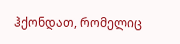ჰქონდათ, რომელიც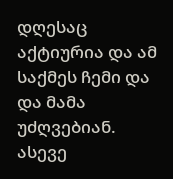დღესაც აქტიურია და ამ საქმეს ჩემი და და მამა უძღვებიან.
ასევე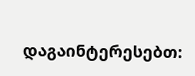დაგაინტერესებთ: